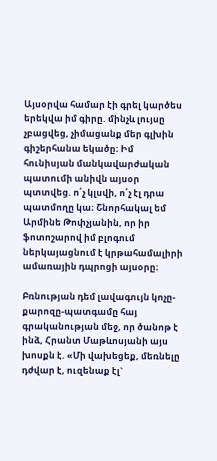Այսօրվա համար էի գրել կարծես երեկվա իմ գիրը. մինչև լույսը չբացվեց, չիմացանք մեր գլխին գիշերհանա եկածը։ Իմ հունիսյան մանկավարժական պատումի անիվն այսօր պտտվեց. ո՛չ կլսվի, ո՛չ էլ դրա պատմողը կա։ Շնորհակալ եմ Արմինե Թոփչյանին, որ իր ֆոտոշարով իմ բլոգում ներկայացնում է կրթահամալիրի ամառային դպրոցի այսօրը։

Բռնության դեմ լավագույն կոչը-քարոզը-պատգամը հայ գրականության մեջ, որ ծանոթ է ինձ, Հրանտ Մաթևոսյանի այս խոսքն է. «Մի վախեցեք, մեռնելը դժվար է, ուզենաք էլ`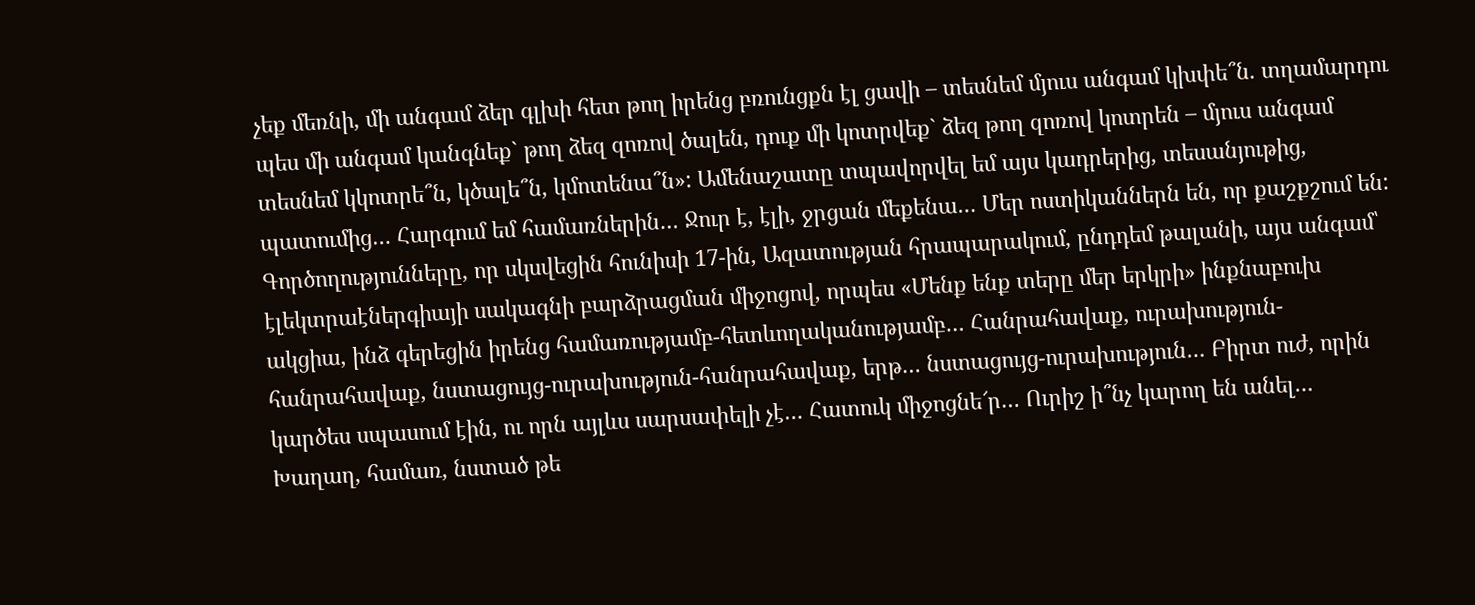չեք մեռնի, մի անգամ ձեր գլխի հետ թող իրենց բռունցքն էլ ցավի – տեսնեմ մյուս անգամ կխփե՞ն. տղամարդու պես մի անգամ կանգնեք` թող ձեզ զոռով ծալեն, դուք մի կոտրվեք` ձեզ թող զոռով կոտրեն – մյուս անգամ տեսնեմ կկոտրե՞ն, կծալե՞ն, կմոտենա՞ն»: Ամենաշատը տպավորվել եմ այս կադրերից, տեսանյութից, պատումից… Հարգում եմ համառներին… Ջուր է, էլի, ջրցան մեքենա… Մեր ոստիկաններն են, որ քաշքշում են: Գործողությունները, որ սկսվեցին հունիսի 17-ին, Ազատության հրապարակում, ընդդեմ թալանի, այս անգամ՝ էլեկտրաէներգիայի սակագնի բարձրացման միջոցով, որպես «Մենք ենք տերը մեր երկրի» ինքնաբուխ ակցիա, ինձ գերեցին իրենց համառությամբ-հետևողականությամբ… Հանրահավաք, ուրախություն-հանրահավաք, նստացույց-ուրախություն-հանրահավաք, երթ… նստացույց-ուրախություն… Բիրտ ուժ, որին կարծես սպասում էին, ու որն այլևս սարսափելի չէ… Հատուկ միջոցնե՜ր… Ուրիշ ի՞նչ կարող են անել… Խաղաղ, համառ, նստած թե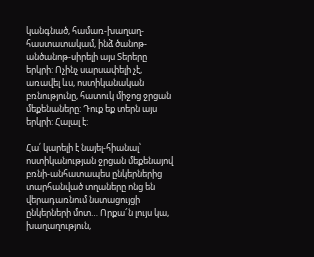կանգնած, համառ-խաղաղ-հաստատակամ, ինձ ծանոթ-անծանոթ-սիրելի այս Տերերը երկրի: Ոչինչ սարսափելի չէ, առավել ևս, ոստիկանական բռնությունը, հատուկ միջոց ջրցան մեքենաները: Դուք եք տերն այս երկրի: Հալալ է:

Հա՛ կարելի է նայել-հիանալ՝ ոստիկանության ջրցան մեքենայով բռնի-անհատապես ընկերներից տարհանված տղաները ոնց են վերադառնում նստացույցի ընկերների մոտ… Որքա՜ն լույս կա, խաղաղություն,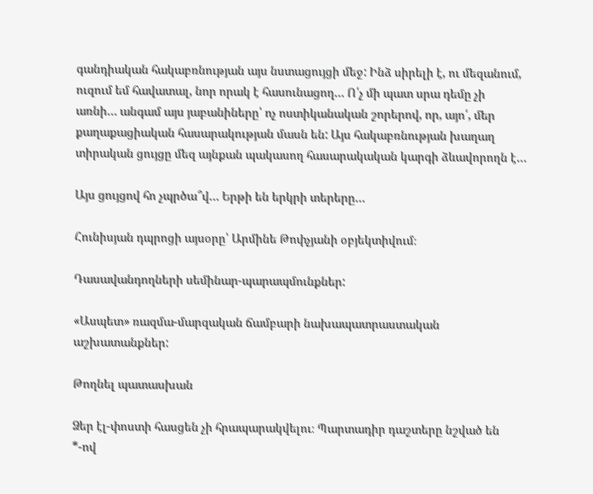գանդիական հակաբռնության այս նստացույցի մեջ: Ինձ սիրելի է, ու մեզանում, ուզում եմ հավատալ, նոր որակ է հասունացող… Ո՛չ մի պատ սրա դեմը չի առնի… անգամ այս յաբանիները՝ ոչ ոստիկանական շորերով, որ, այո՛, մեր քաղաքացիական հասարակության մասն են: Այս հակաբռնության խաղաղ տիրական ցույցը մեզ այնքան պակասող հասարակական կարգի ձևավորողն է…

Այս ցույցով հո չպրծա՞վ… Երթի են երկրի տերերը…

Հունիսյան դպրոցի այսօրը՝ Արմինե Թոփչյանի օբյեկտիվում։

Դասավանդողների սեմինար-պարապմունքներ:

«Ասպետ» ռազմա-մարզական ճամբարի նախապատրաստական աշխատանքներ:

Թողնել պատասխան

Ձեր էլ-փոստի հասցեն չի հրապարակվելու։ Պարտադիր դաշտերը նշված են *-ով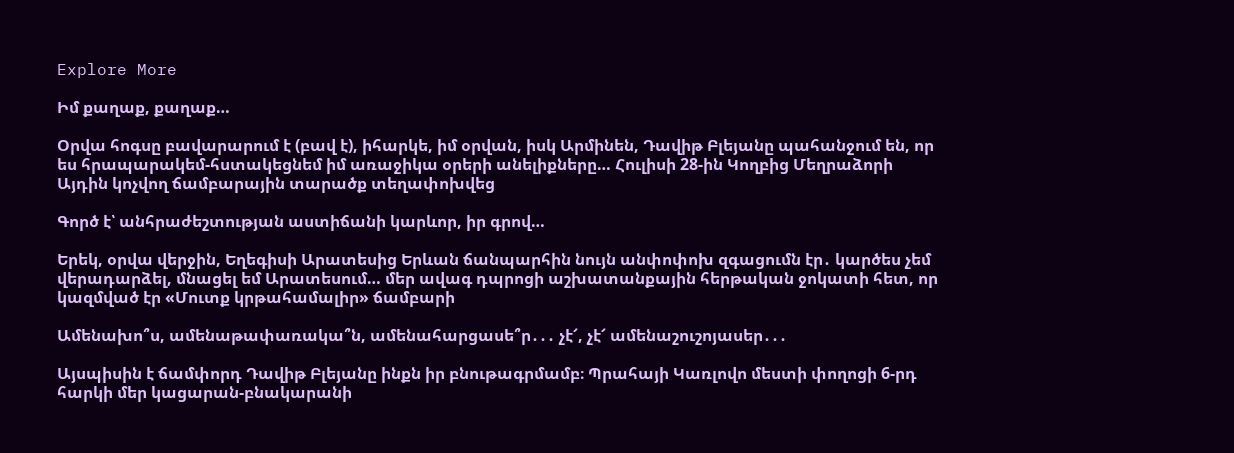Explore More

Իմ քաղաք, քաղաք…

Օրվա հոգսը բավարարում է (բավ է), իհարկե, իմ օրվան, իսկ Արմինեն, Դավիթ Բլեյանը պահանջում են, որ ես հրապարակեմ-հստակեցնեմ իմ առաջիկա օրերի անելիքները… Հուլիսի 28-ին Կողբից Մեղրաձորի Այդին կոչվող ճամբարային տարածք տեղափոխվեց

Գործ է՝ անհրաժեշտության աստիճանի կարևոր, իր գրով…

Երեկ, օրվա վերջին, Եղեգիսի Արատեսից Երևան ճանպարհին նույն անփոփոխ զգացումն էր․ կարծես չեմ վերադարձել, մնացել եմ Արատեսում… մեր ավագ դպրոցի աշխատանքային հերթական ջոկատի հետ, որ կազմված էր «Մուտք կրթահամալիր» ճամբարի

Ամենախո՞ս, ամենաթափառակա՞ն, ամենահարցասե՞ր․․․ չէ՜, չէ՜ ամենաշուշոյասեր․․․

Այսպիսին է ճամփորդ Դավիթ Բլեյանը ինքն իր բնութագրմամբ։ Պրահայի Կառլովո մեստի փողոցի 6-րդ հարկի մեր կացարան-բնակարանի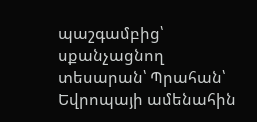պաշգամբից՝ սքանչացնող տեսարան՝ Պրահան՝ Եվրոպայի ամենահին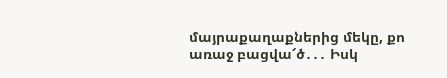մայրաքաղաքներից մեկը, քո առաջ բացվա՜ծ․․․ Իսկ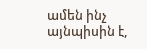ամեն ինչ այնպիսին է,